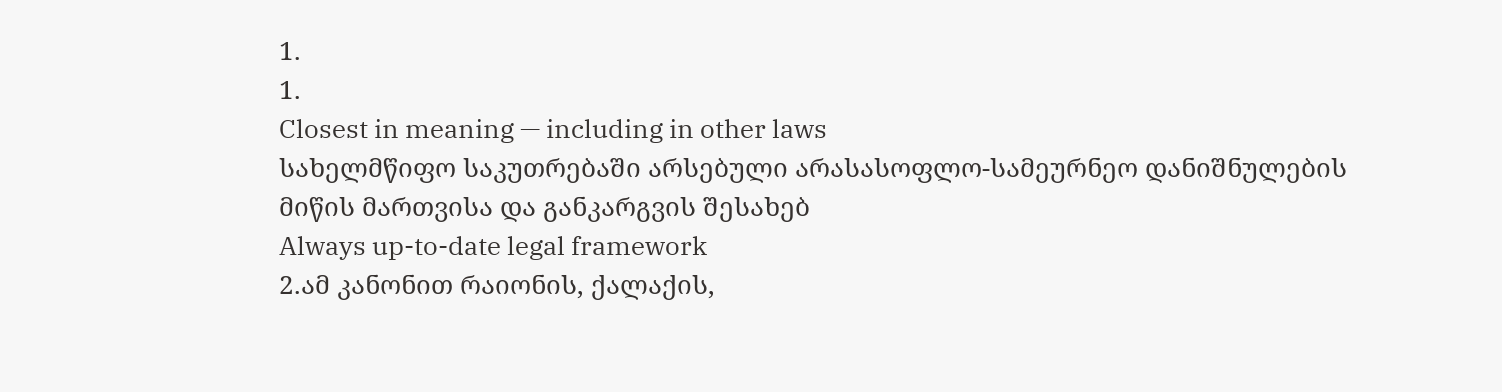1.
1.
Closest in meaning — including in other laws
სახელმწიფო საკუთრებაში არსებული არასასოფლო-სამეურნეო დანიშნულების მიწის მართვისა და განკარგვის შესახებ
Always up-to-date legal framework
2.ამ კანონით რაიონის, ქალაქის,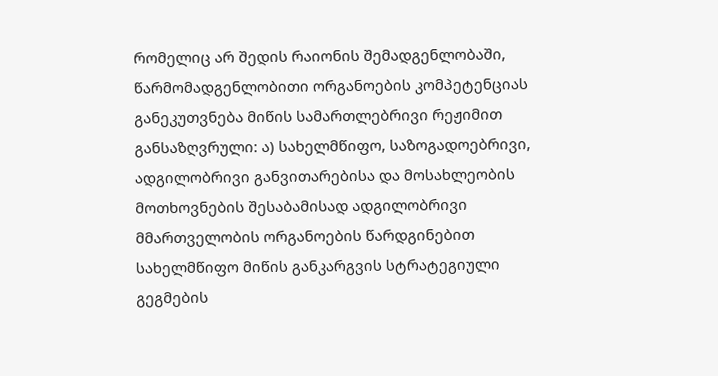რომელიც არ შედის რაიონის შემადგენლობაში, წარმომადგენლობითი ორგანოების კომპეტენციას განეკუთვნება მიწის სამართლებრივი რეჟიმით განსაზღვრული: ა) სახელმწიფო, საზოგადოებრივი, ადგილობრივი განვითარებისა და მოსახლეობის მოთხოვნების შესაბამისად ადგილობრივი მმართველობის ორგანოების წარდგინებით სახელმწიფო მიწის განკარგვის სტრატეგიული გეგმების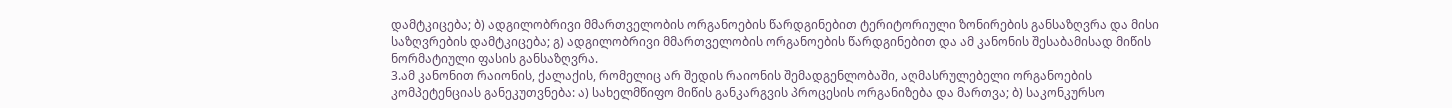დამტკიცება; ბ) ადგილობრივი მმართველობის ორგანოების წარდგინებით ტერიტორიული ზონირების განსაზღვრა და მისი საზღვრების დამტკიცება; გ) ადგილობრივი მმართველობის ორგანოების წარდგინებით და ამ კანონის შესაბამისად მიწის ნორმატიული ფასის განსაზღვრა.
3.ამ კანონით რაიონის, ქალაქის, რომელიც არ შედის რაიონის შემადგენლობაში, აღმასრულებელი ორგანოების კომპეტენციას განეკუთვნება: ა) სახელმწიფო მიწის განკარგვის პროცესის ორგანიზება და მართვა; ბ) საკონკურსო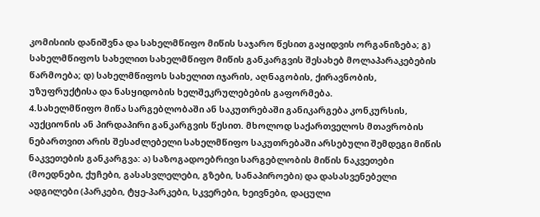კომისიის დანიშვნა და სახელმწიფო მიწის საჯარო წესით გაყიდვის ორგანიზება; გ) სახელმწიფოს სახელით სახელმწიფო მიწის განკარგვის შესახებ მოლაპარაკებების წარმოება; დ) სახელმწიფოს სახელით იჯარის, აღნაგობის, ქირავნობის, უზუფრუქტისა და ნასყიდობის ხელშეკრულებების გაფორმება.
4.სახელმწიფო მიწა სარგებლობაში ან საკუთრებაში განიკარგება კონკურსის, აუქციონის ან პირდაპირი განკარგვის წესით. მხოლოდ საქართველოს მთავრობის ნებართვით არის შესაძლებელი სახელმწიფო საკუთრებაში არსებული შემდეგი მიწის ნაკვეთების განკარგვა: ა) საზოგადოებრივი სარგებლობის მიწის ნაკვეთები (მოედნები, ქუჩები, გასასვლელები, გზები, სანაპიროები) და დასასვენებელი ადგილები (პარკები, ტყე-პარკები, სკვერები, ხეივნები, დაცული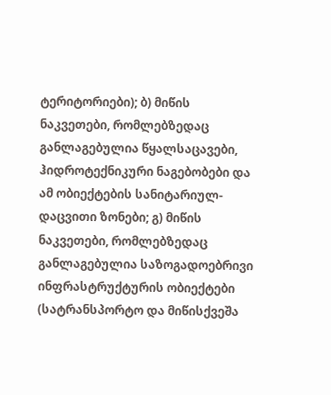ტერიტორიები); ბ) მიწის ნაკვეთები, რომლებზედაც განლაგებულია წყალსაცავები, ჰიდროტექნიკური ნაგებობები და ამ ობიექტების სანიტარიულ-დაცვითი ზონები; გ) მიწის ნაკვეთები, რომლებზედაც განლაგებულია საზოგადოებრივი ინფრასტრუქტურის ობიექტები (სატრანსპორტო და მიწისქვეშა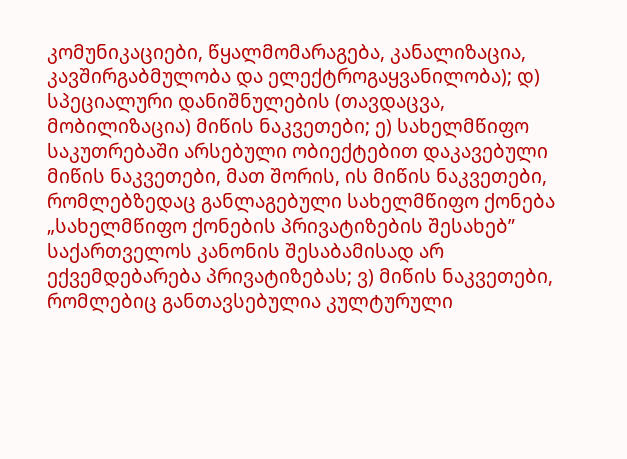კომუნიკაციები, წყალმომარაგება, კანალიზაცია, კავშირგაბმულობა და ელექტროგაყვანილობა); დ) სპეციალური დანიშნულების (თავდაცვა, მობილიზაცია) მიწის ნაკვეთები; ე) სახელმწიფო საკუთრებაში არსებული ობიექტებით დაკავებული მიწის ნაკვეთები, მათ შორის, ის მიწის ნაკვეთები, რომლებზედაც განლაგებული სახელმწიფო ქონება „სახელმწიფო ქონების პრივატიზების შესახებ” საქართველოს კანონის შესაბამისად არ ექვემდებარება პრივატიზებას; ვ) მიწის ნაკვეთები, რომლებიც განთავსებულია კულტურული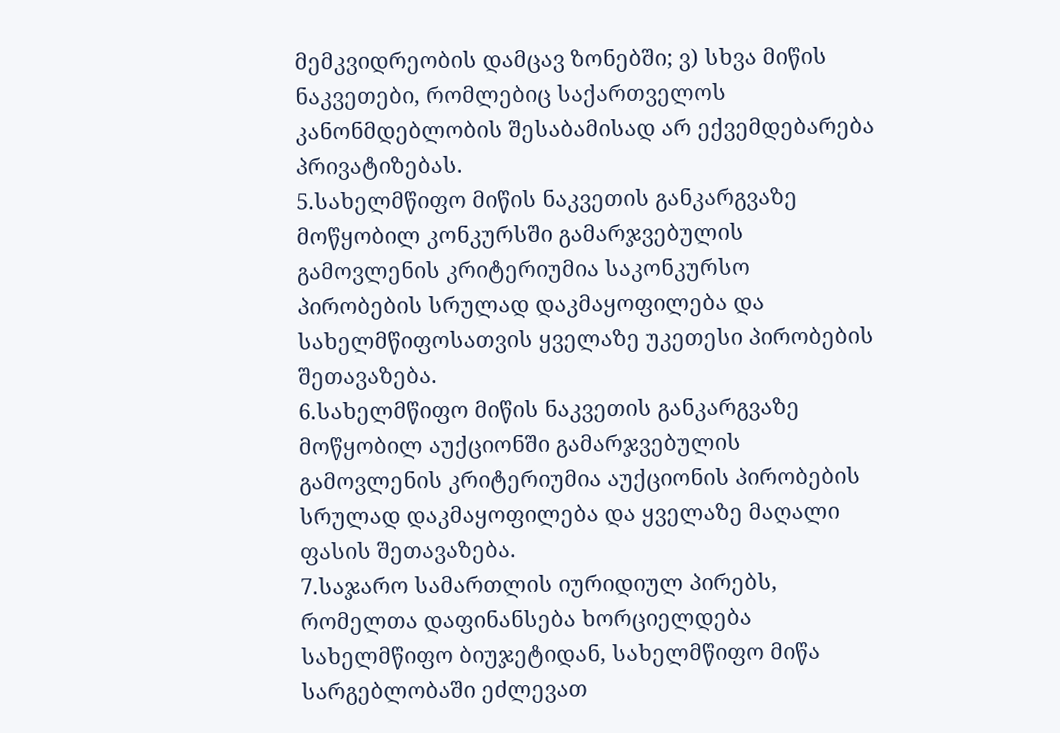მემკვიდრეობის დამცავ ზონებში; ვ) სხვა მიწის ნაკვეთები, რომლებიც საქართველოს კანონმდებლობის შესაბამისად არ ექვემდებარება პრივატიზებას.
5.სახელმწიფო მიწის ნაკვეთის განკარგვაზე მოწყობილ კონკურსში გამარჯვებულის გამოვლენის კრიტერიუმია საკონკურსო პირობების სრულად დაკმაყოფილება და სახელმწიფოსათვის ყველაზე უკეთესი პირობების შეთავაზება.
6.სახელმწიფო მიწის ნაკვეთის განკარგვაზე მოწყობილ აუქციონში გამარჯვებულის გამოვლენის კრიტერიუმია აუქციონის პირობების სრულად დაკმაყოფილება და ყველაზე მაღალი ფასის შეთავაზება.
7.საჯარო სამართლის იურიდიულ პირებს, რომელთა დაფინანსება ხორციელდება სახელმწიფო ბიუჯეტიდან, სახელმწიფო მიწა სარგებლობაში ეძლევათ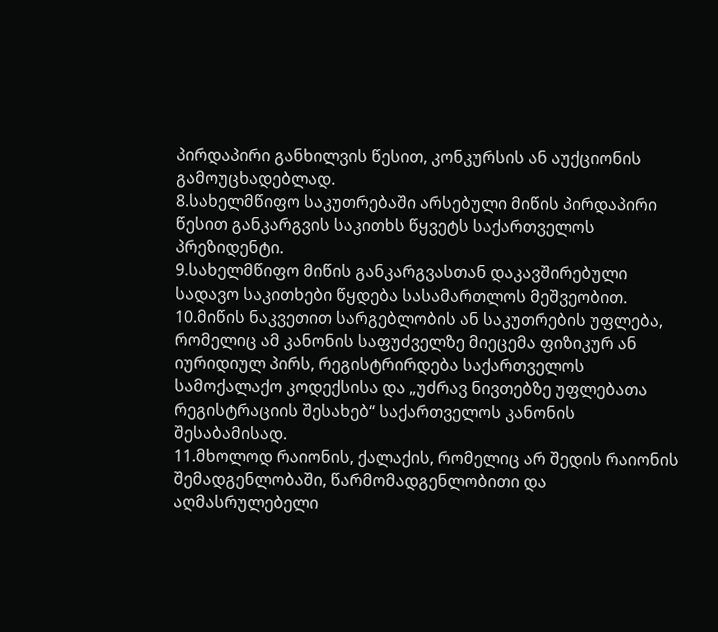პირდაპირი განხილვის წესით, კონკურსის ან აუქციონის გამოუცხადებლად.
8.სახელმწიფო საკუთრებაში არსებული მიწის პირდაპირი წესით განკარგვის საკითხს წყვეტს საქართველოს პრეზიდენტი.
9.სახელმწიფო მიწის განკარგვასთან დაკავშირებული სადავო საკითხები წყდება სასამართლოს მეშვეობით.
10.მიწის ნაკვეთით სარგებლობის ან საკუთრების უფლება, რომელიც ამ კანონის საფუძველზე მიეცემა ფიზიკურ ან იურიდიულ პირს, რეგისტრირდება საქართველოს სამოქალაქო კოდექსისა და „უძრავ ნივთებზე უფლებათა რეგისტრაციის შესახებ“ საქართველოს კანონის შესაბამისად.
11.მხოლოდ რაიონის, ქალაქის, რომელიც არ შედის რაიონის შემადგენლობაში, წარმომადგენლობითი და აღმასრულებელი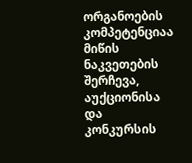ორგანოების კომპეტენციაა მიწის ნაკვეთების შერჩევა, აუქციონისა და კონკურსის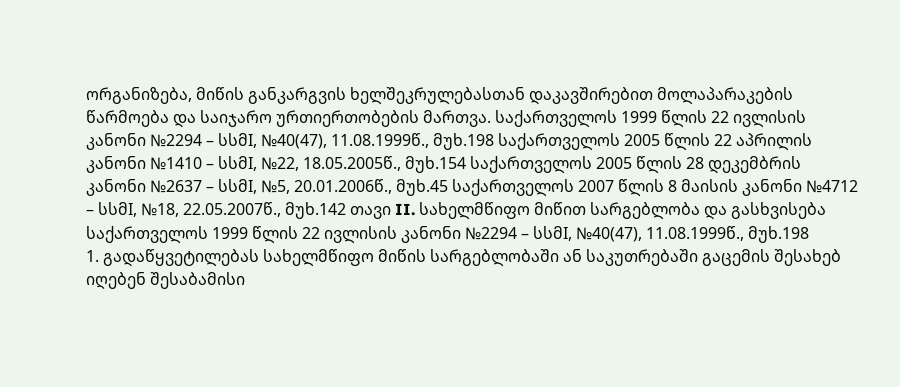ორგანიზება, მიწის განკარგვის ხელშეკრულებასთან დაკავშირებით მოლაპარაკების წარმოება და საიჯარო ურთიერთობების მართვა. საქართველოს 1999 წლის 22 ივლისის კანონი №2294 – სსმI, №40(47), 11.08.1999წ., მუხ.198 საქართველოს 2005 წლის 22 აპრილის კანონი №1410 – სსმI, №22, 18.05.2005წ., მუხ.154 საქართველოს 2005 წლის 28 დეკემბრის კანონი №2637 – სსმI, №5, 20.01.2006წ., მუხ.45 საქართველოს 2007 წლის 8 მაისის კანონი №4712 – სსმI, №18, 22.05.2007წ., მუხ.142 თავი II. სახელმწიფო მიწით სარგებლობა და გასხვისება საქართველოს 1999 წლის 22 ივლისის კანონი №2294 – სსმI, №40(47), 11.08.1999წ., მუხ.198
1. გადაწყვეტილებას სახელმწიფო მიწის სარგებლობაში ან საკუთრებაში გაცემის შესახებ იღებენ შესაბამისი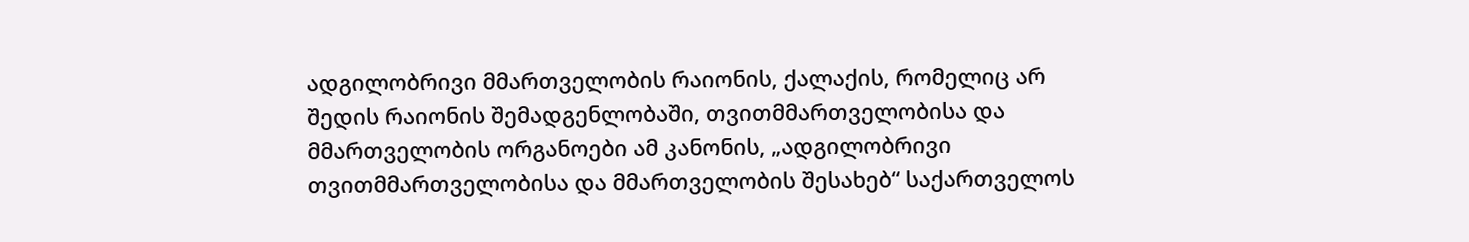ადგილობრივი მმართველობის რაიონის, ქალაქის, რომელიც არ შედის რაიონის შემადგენლობაში, თვითმმართველობისა და მმართველობის ორგანოები ამ კანონის, „ადგილობრივი თვითმმართველობისა და მმართველობის შესახებ“ საქართველოს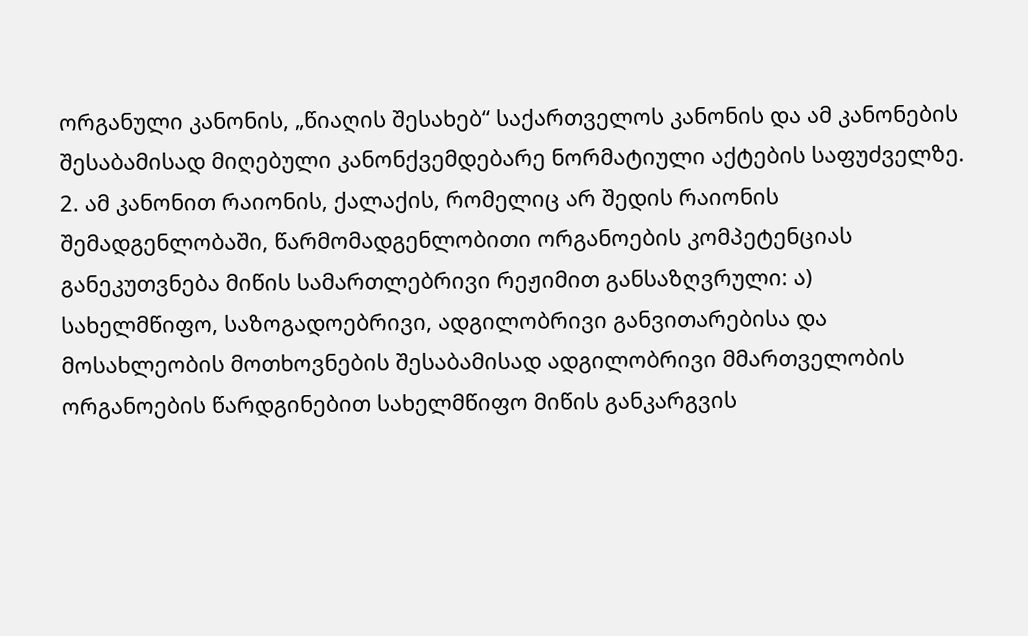ორგანული კანონის, „წიაღის შესახებ“ საქართველოს კანონის და ამ კანონების შესაბამისად მიღებული კანონქვემდებარე ნორმატიული აქტების საფუძველზე. 2. ამ კანონით რაიონის, ქალაქის, რომელიც არ შედის რაიონის შემადგენლობაში, წარმომადგენლობითი ორგანოების კომპეტენციას განეკუთვნება მიწის სამართლებრივი რეჟიმით განსაზღვრული: ა) სახელმწიფო, საზოგადოებრივი, ადგილობრივი განვითარებისა და მოსახლეობის მოთხოვნების შესაბამისად ადგილობრივი მმართველობის ორგანოების წარდგინებით სახელმწიფო მიწის განკარგვის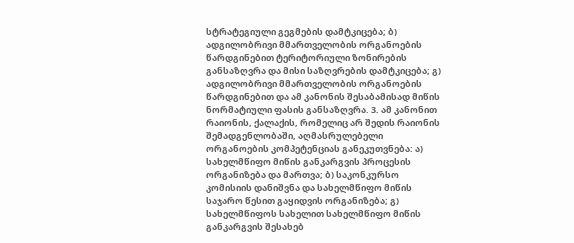სტრატეგიული გეგმების დამტკიცება; ბ) ადგილობრივი მმართველობის ორგანოების წარდგინებით ტერიტორიული ზონირების განსაზღვრა და მისი საზღვრების დამტკიცება; გ) ადგილობრივი მმართველობის ორგანოების წარდგინებით და ამ კანონის შესაბამისად მიწის ნორმატიული ფასის განსაზღვრა. 3. ამ კანონით რაიონის, ქალაქის, რომელიც არ შედის რაიონის შემადგენლობაში, აღმასრულებელი ორგანოების კომპეტენციას განეკუთვნება: ა) სახელმწიფო მიწის განკარგვის პროცესის ორგანიზება და მართვა; ბ) საკონკურსო კომისიის დანიშვნა და სახელმწიფო მიწის საჯარო წესით გაყიდვის ორგანიზება; გ) სახელმწიფოს სახელით სახელმწიფო მიწის განკარგვის შესახებ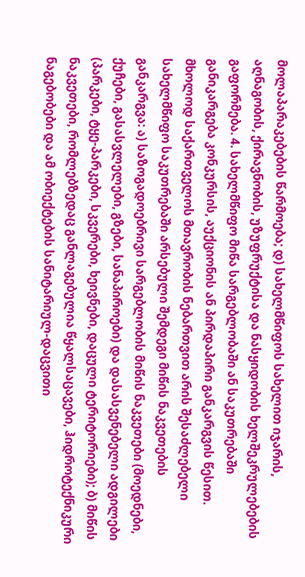მოლაპარაკებების წარმოება; დ) სახელმწიფოს სახელით იჯარის, აღნაგობის, ქირავნობის, უზუფრუქტისა და ნასყიდობის ხელშეკრულებების გაფორმება. 4. სახელმწიფო მიწა სარგებლობაში ან საკუთრებაში განიკარგება კონკურსის, აუქციონის ან პირდაპირი განკარგვის წესით. მხოლოდ საქართველოს მთავრობის ნებართვით არის შესაძლებელი სახელმწიფო საკუთრებაში არსებული შემდეგი მიწის ნაკვეთების განკარგვა: ა) საზოგადოებრივი სარგებლობის მიწის ნაკვეთები (მოედნები, ქუჩები, გასასვლელები, გზები, სანაპიროები) და დასასვენებელი ადგილები (პარკები, ტყე-პარკები, სკვერები, ხეივნები, დაცული ტერიტორიები); ბ) მიწის ნაკვეთები, რომლებზედაც განლაგებულია წყალსაცავები, ჰიდროტექნიკური ნაგებობები და ამ ობიექტების სანიტარიულ-დაცვითი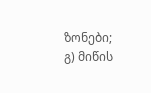ზონები; გ) მიწის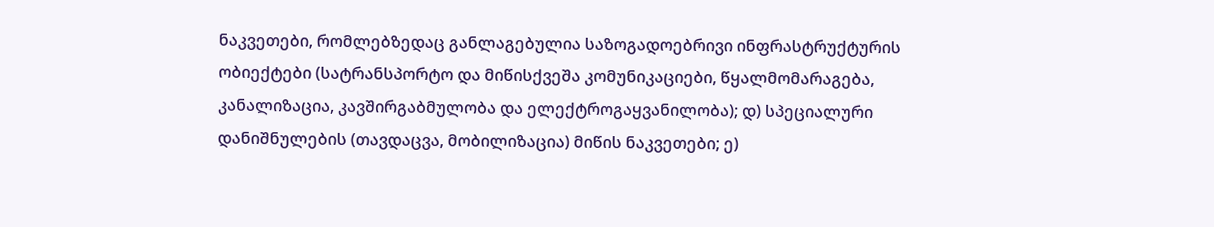ნაკვეთები, რომლებზედაც განლაგებულია საზოგადოებრივი ინფრასტრუქტურის ობიექტები (სატრანსპორტო და მიწისქვეშა კომუნიკაციები, წყალმომარაგება, კანალიზაცია, კავშირგაბმულობა და ელექტროგაყვანილობა); დ) სპეციალური დანიშნულების (თავდაცვა, მობილიზაცია) მიწის ნაკვეთები; ე)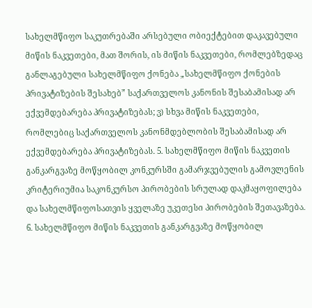სახელმწიფო საკუთრებაში არსებული ობიექტებით დაკავებული მიწის ნაკვეთები, მათ შორის, ის მიწის ნაკვეთები, რომლებზედაც განლაგებული სახელმწიფო ქონება „სახელმწიფო ქონების პრივატიზების შესახებ” საქართველოს კანონის შესაბამისად არ ექვემდებარება პრივატიზებას; ვ) სხვა მიწის ნაკვეთები, რომლებიც საქართველოს კანონმდებლობის შესაბამისად არ ექვემდებარება პრივატიზებას. 5. სახელმწიფო მიწის ნაკვეთის განკარგვაზე მოწყობილ კონკურსში გამარჯვებულის გამოვლენის კრიტერიუმია საკონკურსო პირობების სრულად დაკმაყოფილება და სახელმწიფოსათვის ყველაზე უკეთესი პირობების შეთავაზება. 6. სახელმწიფო მიწის ნაკვეთის განკარგვაზე მოწყობილ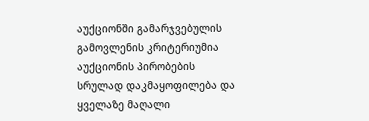აუქციონში გამარჯვებულის გამოვლენის კრიტერიუმია აუქციონის პირობების სრულად დაკმაყოფილება და ყველაზე მაღალი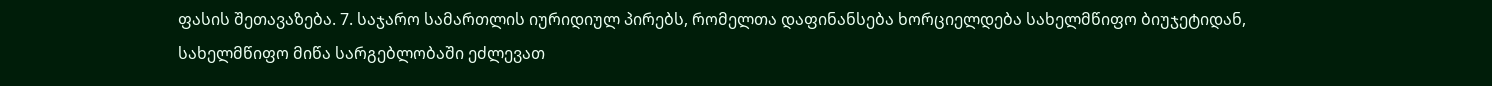ფასის შეთავაზება. 7. საჯარო სამართლის იურიდიულ პირებს, რომელთა დაფინანსება ხორციელდება სახელმწიფო ბიუჯეტიდან, სახელმწიფო მიწა სარგებლობაში ეძლევათ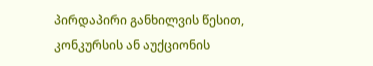პირდაპირი განხილვის წესით, კონკურსის ან აუქციონის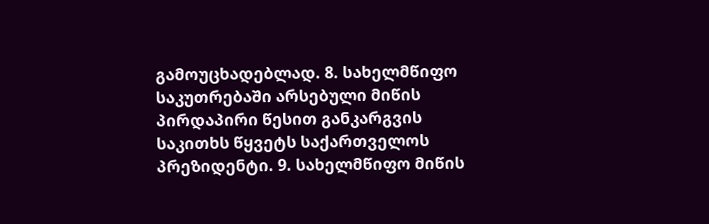გამოუცხადებლად. 8. სახელმწიფო საკუთრებაში არსებული მიწის პირდაპირი წესით განკარგვის საკითხს წყვეტს საქართველოს პრეზიდენტი. 9. სახელმწიფო მიწის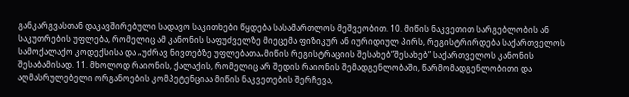განკარგვასთან დაკავშირებული სადავო საკითხები წყდება სასამართლოს მეშვეობით. 10. მიწის ნაკვეთით სარგებლობის ან საკუთრების უფლება, რომელიც ამ კანონის საფუძველზე მიეცემა ფიზიკურ ან იურიდიულ პირს, რეგისტრირდება საქართველოს სამოქალაქო კოდექსისა და „უძრავ ნივთებზე უფლებათა„მიწის რეგისტრაციის შესახებ“შესახებ” საქართველოს კანონის შესაბამისად. 11. მხოლოდ რაიონის, ქალაქის, რომელიც არ შედის რაიონის შემადგენლობაში, წარმომადგენლობითი და აღმასრულებელი ორგანოების კომპეტენციაა მიწის ნაკვეთების შერჩევა,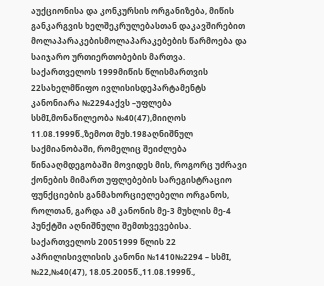აუქციონისა და კონკურსის ორგანიზება, მიწის განკარგვის ხელშეკრულებასთან დაკავშირებით მოლაპარაკებისმოლაპარაკებების წარმოება და საიჯარო ურთიერთობების მართვა. საქართველოს 1999მიწის წლისმართვის 22სახელმწიფო ივლისისდეპარტამენტს კანონიარა №2294აქვს –უფლება სსმI,მონაწილეობა №40(47),მიიღოს 11.08.1999წ.,ზემოთ მუხ.198აღნიშნულ საქმიანობაში, რომელიც შეიძლება წინააღმდეგობაში მოვიდეს მის, როგორც უძრავი ქონების მიმართ უფლებების სარეგისტრაციო ფუნქციების განმახორციელებელი ორგანოს, როლთან, გარდა ამ კანონის მე-3 მუხლის მე-4 პუნქტში აღნიშნული შემთხვევებისა. საქართველოს 20051999 წლის 22 აპრილისივლისის კანონი №1410№2294 – სსმI, №22,№40(47), 18.05.2005წ.,11.08.1999წ.,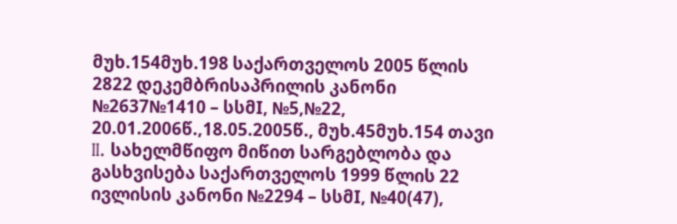მუხ.154მუხ.198 საქართველოს 2005 წლის 2822 დეკემბრისაპრილის კანონი №2637№1410 – სსმI, №5,№22, 20.01.2006წ.,18.05.2005წ., მუხ.45მუხ.154 თავი II. სახელმწიფო მიწით სარგებლობა და გასხვისება საქართველოს 1999 წლის 22 ივლისის კანონი №2294 – სსმI, №40(47),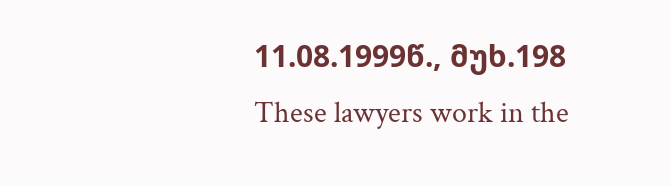11.08.1999წ., მუხ.198
These lawyers work in the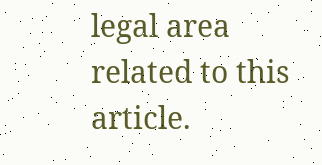legal area related to this article.